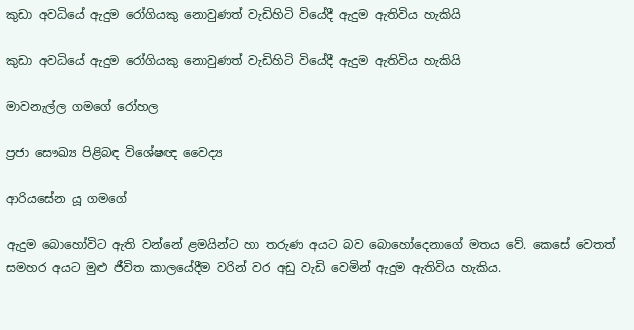කුඩා අවධියේ ඇදුම රෝගියකු නොවුණත් වැඩිහිටි වියේදී ඇදුම ඇතිවිය හැකියි

කුඩා අවධියේ ඇදුම රෝගියකු නොවුණත් වැඩිහිටි වියේදී ඇදුම ඇතිවිය හැකියි

මාවනැල්ල ගමගේ රෝහල

ප්‍රජා සෞඛ්‍ය පිළිබඳ විශේෂඥ වෛද්‍ය

ආරියසේන යූ ගමගේ

ඇදුම බොහෝවිට ඇති වන්නේ ළමයින්ට හා තරුණ අයට බව බොහෝදෙනාගේ මතය වේ. කෙසේ වෙතත් සමහර අයට මුළු ජීවිත කාලයේදීම වරින් වර අඩු වැඩි වෙමින් ඇදුම ඇතිවිය හැකිය.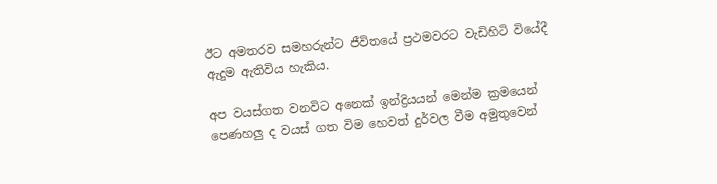ඊට අමතරව සමහරුන්ට ජීවිතයේ ප්‍රථමවරට වැඩිහිටි වියේදී ඇදුම ඇතිවිය හැකිය.

අප වයස්ගත වනවිට අනෙක් ඉන්ද්‍රියයන් මෙන්ම ක්‍රමයෙන් පෙණහලු ද වයස් ගත විම හෙවත් දුර්වල වීම අමුතුවෙන්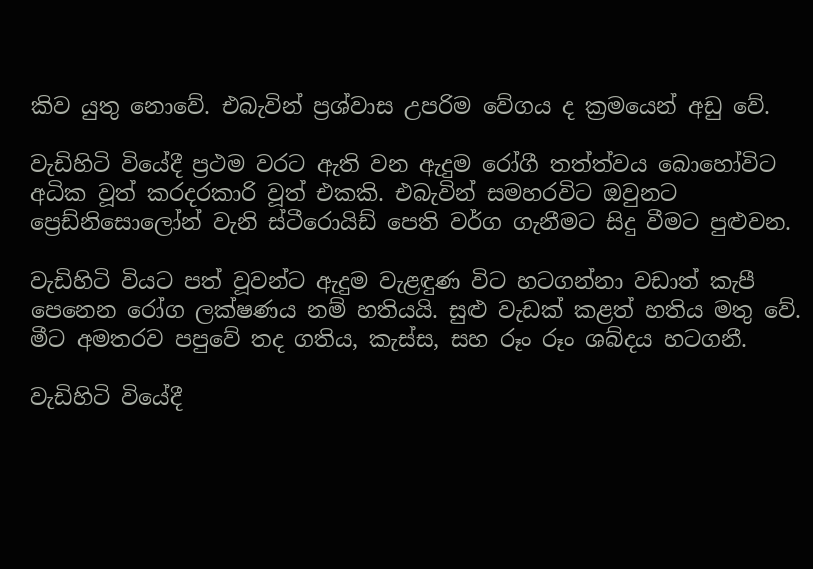කිව යුතු නොවේ. එබැවින් ප්‍රශ්වාස උපරිම වේගය ද ක්‍රමයෙන් අඩු වේ.

වැඩිහිටි වියේදී ප්‍රථම වරට ඇති වන ඇදුම රෝගී තත්ත්වය බොහෝවිට අධික වූත් කරදරකාරි වූත් එකකි. එබැවින් සමහරවිට ඔවුනට ප්‍රෙඩ්නිසොලෝන් වැනි ස්ටීරොයිඩ් පෙති වර්ග ගැනීමට සිදු වීමට පුළුවන.

වැඩිහිටි වියට පත් වූවන්ට ඇදුම වැළඳුණ විට හටගන්නා වඩාත් කැපී පෙනෙන රෝග ලක්ෂණය නම් හතියයි. සුළු වැඩක් කළත් හතිය මතු වේ. මීට අමතරව පපුවේ තද ගතිය, කැස්ස, සහ රූං රූං ශබ්දය හටගනී.

වැඩිහිටි වියේදී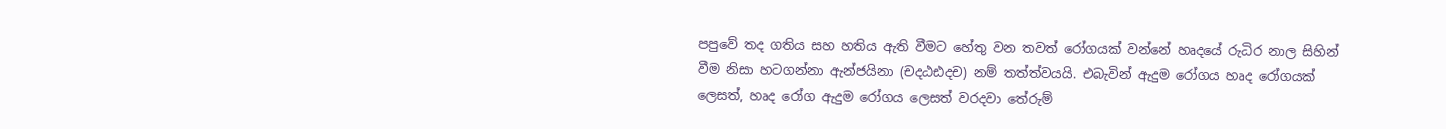පපුවේ තද ගතිය සහ හතිය ඇති වීමට හේතු වන තවත් රෝගයක් වන්නේ හෘදයේ රුධිර නාල සිහින් වීම නිසා හටගන්නා ඇන්ජයිනා (චදඨඪදච) නම් තත්ත්වයයි. එබැවින් ඇදුම රෝගය හෘද රෝගයක් ලෙසත්, හෘද රෝග ඇදුම රෝගය ලෙසත් වරදවා තේරුම්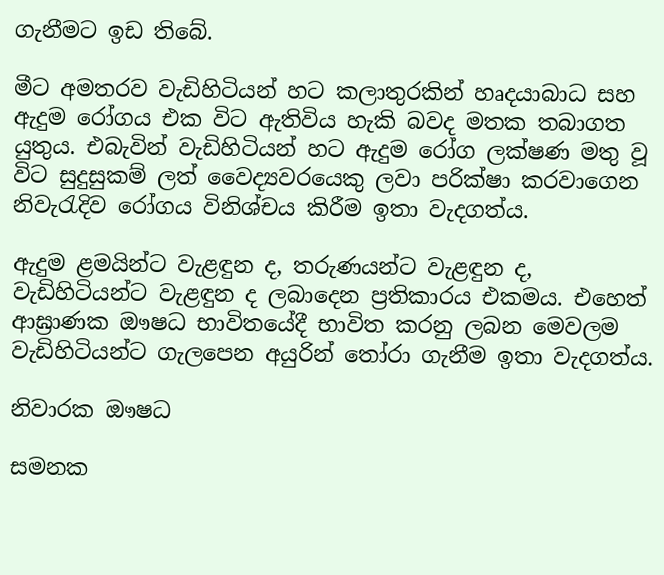ගැනීමට ඉඩ තිබේ.

මීට අමතරව වැඩිහිටියන් හට කලාතුරකින් හෘදයාබාධ සහ ඇදුම රෝගය එක විට ඇතිවිය හැකි බවද මතක තබාගත යුතුය. එබැවින් වැඩිහිටියන් හට ඇදුම රෝග ලක්ෂණ මතු වූ විට සුදුසුකම් ලත් වෛද්‍යවරයෙකු ලවා පරික්ෂා කරවාගෙන නිවැරැදිව රෝගය විනිශ්චය කිරීම ඉතා වැදගත්ය.

ඇදුම ළමයින්ට වැළඳුන ද, තරුණයන්ට වැළඳුන ද, වැඩිහිටියන්ට වැළඳුන ද ලබාදෙන ප්‍රතිකාරය එකමය. එහෙත් ආඝ්‍රාණක ඖෂධ භාවිතයේදී භාවිත කරනු ලබන මෙවලම වැඩිහිටියන්ට ගැලපෙන අයුරින් තෝරා ගැනීම ඉතා වැදගත්ය.

නිවාරක ඖෂධ

සමනක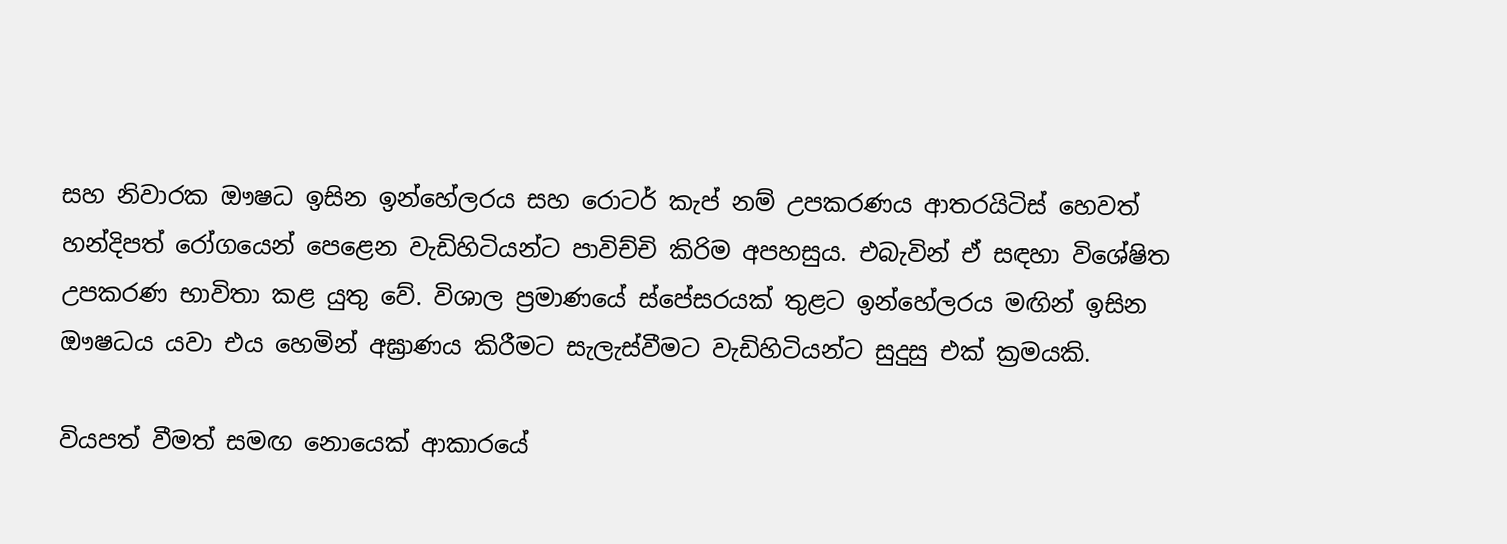සහ නිවාරක ඖෂධ ඉසින ඉන්හේලරය සහ රොටර් කැප් නම් උපකරණය ආතරයිටිස් හෙවත් හන්දිපත් රෝගයෙන් පෙළෙන වැඩිහිටියන්ට පාවිච්චි කිරිම අපහසුය. එබැවින් ඒ සඳහා විශේෂිත උපකරණ භාවිතා කළ යුතු වේ. විශාල ප්‍රමාණයේ ස්පේසරයක් තුළට ඉන්හේලරය මඟින් ඉසින ඖෂධය යවා එය හෙමින් අඝ්‍රාණය කිරීමට සැලැස්වීමට වැඩිහිටියන්ට සුදුසු එක් ක්‍රමයකි.

වියපත් වීමත් සමඟ නොයෙක් ආකාරයේ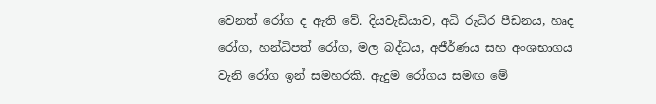වෙනත් රෝග ද ඇති වේ. දියවැඩියාව, අධි රුධිර පීඩනය, හෘද රෝග, හන්ධිපත් රෝග, මල බද්ධය, අජීර්ණය සහ අංශභාගය වැනි රෝග ඉන් සමහරකි. ඇදුම රෝගය සමඟ මේ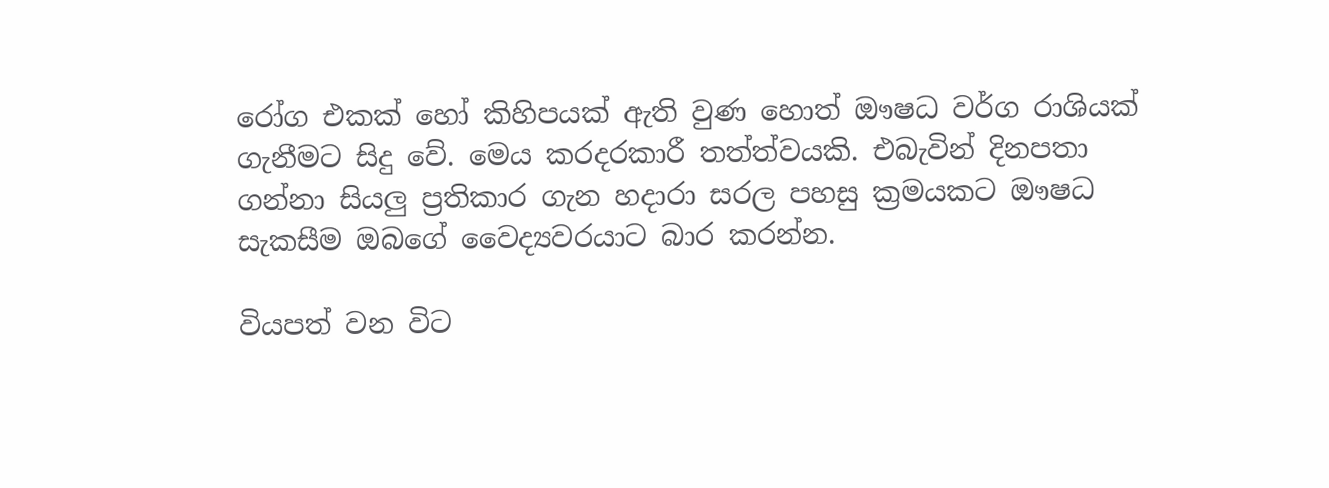රෝග එකක් හෝ කිහිපයක් ඇති වුණ හොත් ඖෂධ වර්ග රාශියක් ගැනීමට සිදු වේ. මෙය කරදරකාරී තත්ත්වයකි. එබැවින් දිනපතා ගන්නා සියලු ප්‍රතිකාර ගැන හදාරා සරල පහසු ක්‍රමයකට ඖෂධ සැකසීම ඔබගේ වෛද්‍යවරයාට බාර කරන්න.

වියපත් වන විට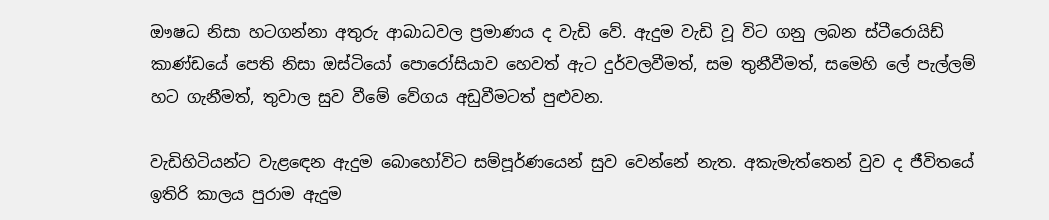ඖෂධ නිසා හටගන්නා අතුරු ආබාධවල ප්‍රමාණය ද වැඩි වේ. ඇදුම වැඩි වූ විට ගනු ලබන ස්ටීරොයිඩ් කාණ්ඩයේ පෙති නිසා ඔස්ටියෝ පොරෝසියාව හෙවත් ඇට දුර්වලවීමත්, සම තුනීවීමත්, සමෙහි ලේ පැල්ලම් හට ගැනීමත්, තුවාල සුව වීමේ වේගය අඩුවීමටත් පුළුවන.

වැඩිහිටියන්ට වැළඳෙන ඇදුම බොහෝවිට සම්පූර්ණයෙන් සුව වෙන්නේ නැත. අකැමැත්තෙන් වුව ද ජීවිතයේ ඉතිරි කාලය පුරාම ඇදුම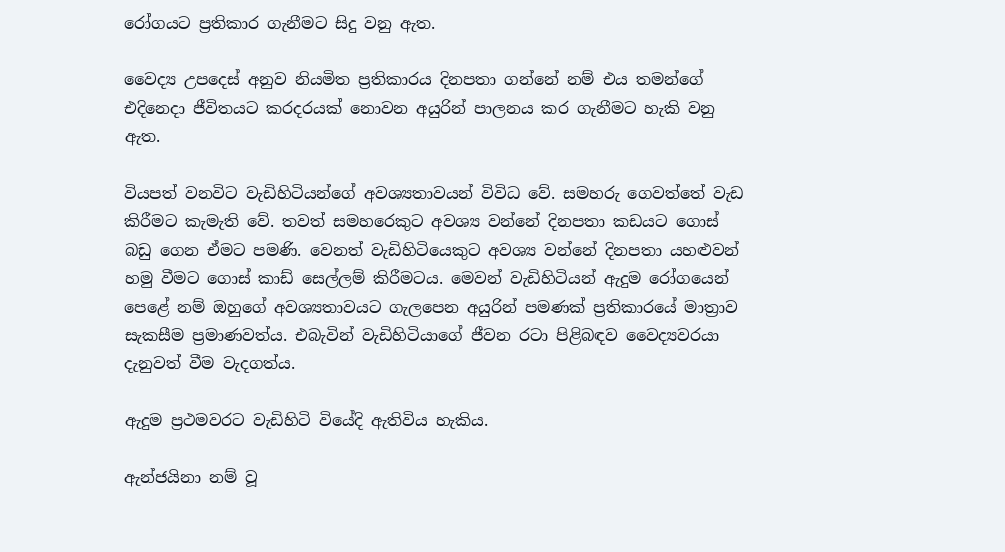රෝගයට ප්‍රතිකාර ගැනීමට සිදු වනු ඇත.

වෛද්‍ය උපදෙස් අනුව නියමිත ප්‍රතිකාරය දිනපතා ගන්නේ නම් එය තමන්ගේ එදිනෙදා ජීවිතයට කරදරයක් නොවන අයුරින් පාලනය කර ගැනීමට හැකි වනු ඇත.

වියපත් වනවිට වැඩිහිටියන්ගේ අවශ්‍යතාවයන් විවිධ වේ. සමහරු ගෙවත්තේ වැඩ කිරීමට කැමැති වේ. තවත් සමහරෙකුට අවශ්‍ය වන්නේ දිනපතා කඩයට ගොස් බඩු ගෙන ඒමට පමණි. වෙනත් වැඩිහිටියෙකුට අවශ්‍ය වන්නේ දිනපතා යහළුවන් හමු වීමට ගොස් කාඩ් සෙල්ලම් කිරීමටය. මෙවන් වැඩිහිටියන් ඇදුම රෝගයෙන් පෙළේ නම් ඔහුගේ අවශ්‍යතාවයට ගැලපෙන අයුරින් පමණක් ප්‍රතිකාරයේ මාත්‍රාව සැකසීම ප්‍රමාණවත්ය. එබැවින් වැඩිහිටියාගේ ජීවන රටා පිළිබඳව වෛද්‍යවරයා දැනුවත් වීම වැදගත්ය.

ඇදුම ප්‍රථමවරට වැඩිහිටි වියේදි ඇතිවිය හැකිය.

ඇන්ජයිනා නම් වූ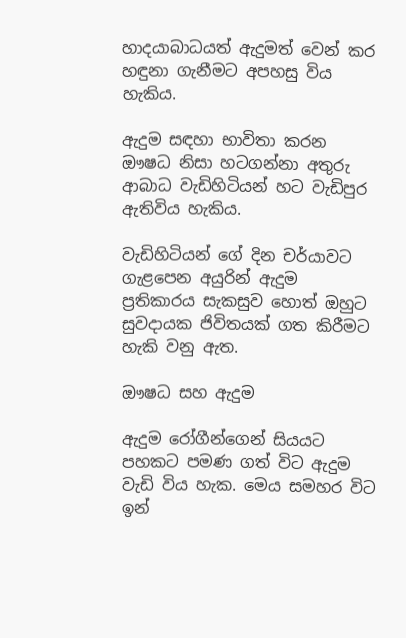හාදයාබාධයත් ඇදුමත් වෙන් කර හඳුනා ගැනීමට අපහසු විය හැකිය.

ඇදුම සඳහා භාවිතා කරන ඖෂධ නිසා හටගන්නා අතුරු ආබාධ වැඩිහිටියන් හට වැඩිපුර ඇතිවිය හැකිය.

වැඩිහිටියන් ගේ දින චර්යාවට ගැළපෙන අයුරින් ඇදුම ප්‍රතිකාරය සැකසුව හොත් ඔහුට සුවදායක ජිවිතයක් ගත කිරීමට හැකි වනු ඇත.

ඖෂධ සහ ඇදුම

ඇදුම රෝගීන්ගෙන් සියයට පහකට පමණ ගත් විට ඇදුම වැඩි විය හැක. මෙය සමහර විට ඉන්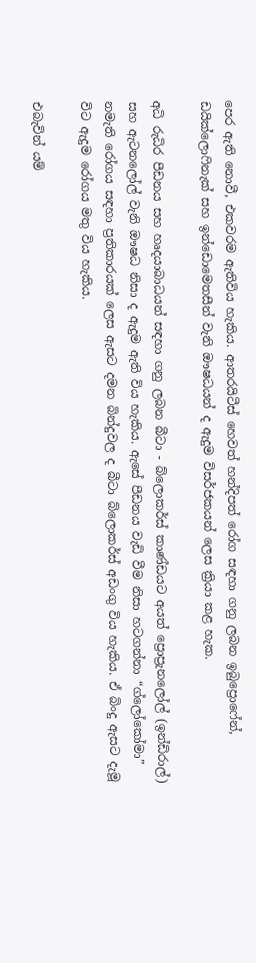පෙර ඇති නොවී, එකවරම ඇතිවිය හැකිය. ආතරයිටීස් හෙවත් හන්දිපත් රෝග සඳහා ගනු ලබන ඉබුප්‍රොෆේන්, ඩයික්ලොෆිනැක් සහ ඉන්ඩොමෙතසීන් වැනි ඖෂධයන් ද ඇදුම විසර්ජකයන් ලෙස ක්‍රියා කළ හැක.

අධි රුධිර පීඩනය සහ හෘදයාබාධයන් සඳහා ගනු ලබන බීටා - බ්ලොකර්ස් කාණ්ඩයට අයත් ප්‍රොප්‍රැනලෝල් (ඉන්ඩිරාල්) සහ ඇටනලෝල් වැනි ඖෂධ නිසා ද ඇදුම ඇති විය හැකිය. ඇසේ පීඩනය වැඩි වීම නිසා හටගන්නා “ග්ලෝකෝමා” නමැති රෝගය සඳහා ප්‍රතිකාරයක් ලෙස ඇසට දමන බින්දුවල ද බීටා බ්ලොකර්ස් අඩංගු විය හැකිය. ඒ බිංදු ඇසට දැමූ විට ඇදුම රෝගය මතු විය හැකිය.

එබැවින් යම්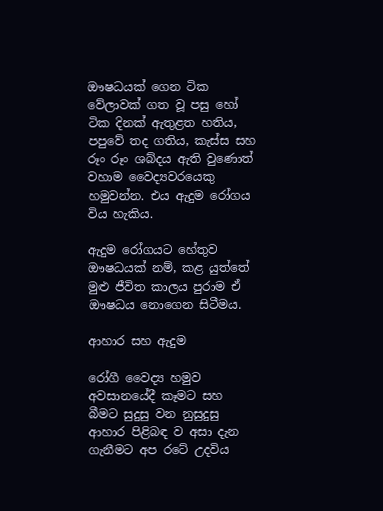ඖෂධයක් ගෙන ටික වේලාවක් ගත වූ පසු හෝ ටික දිනක් ඇතුළත හතිය, පපුවේ තද ගතිය, කැස්ස සහ රූං රූං ශබ්දය ඇති වුණොත් වහාම වෛද්‍යවරයෙකු හමුවන්න. එය ඇදුම රෝගය විය හැකිය.

ඇදුම රෝගයට හේතුව ඖෂධයක් නම්, කළ යුත්තේ මුළු ජීවිත කාලය පුරාම ඒ ඖෂධය නොගෙන සිටීමය.

ආහාර සහ ඇදුම

රෝගී වෛද්‍ය හමුව අවසානයේදී කෑමට සහ බීමට සුදුසු වන නුසුදුසු ආහාර පිළිබඳ ව අසා දැන ගැනීමට අප රටේ උදවිය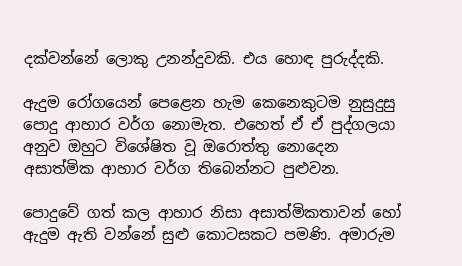දක්වන්නේ ලොකු උනන්දුවකි. එය හොඳ පුරුද්දකි.

ඇදුම රෝගයෙන් පෙළෙන හැම කෙනෙකුටම නුසුදුසු පොදු ආහාර වර්ග නොමැත. එහෙත් ඒ ඒ පුද්ගලයා අනුව ඔහුට විශේෂිත වූ ඔරොත්තු නොදෙන අසාත්මික ආහාර වර්ග තිබෙන්නට පුළුවන.

පොදුවේ ගත් කල ආහාර නිසා අසාත්මිකතාවන් හෝ ඇදුම ඇති වන්නේ සුළු කොටසකට පමණි. අමාරුම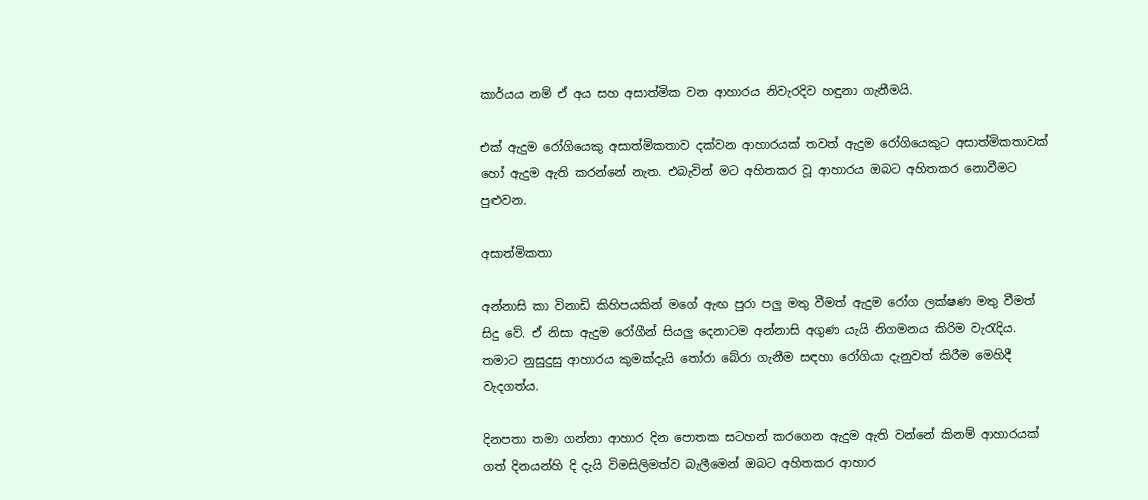කාර්යය නම් ඒ අය සහ අසාත්මික වන ආහාරය නිවැරදිව හඳුනා ගැනීමයි.

එක් ඇදුම රෝගියෙකු අසාත්මිකතාව දක්වන ආහාරයක් තවත් ඇදුම රෝගියෙකුට අසාත්මිකතාවක් හෝ ඇදුම ඇති කරන්නේ නැත. එබැවින් මට අහිතකර වූ ආහාරය ඔබට අහිතකර නොවීමට පුළුවන.

අසාත්මිකතා

අන්නාසි කා විනාඩි කිහිපයකින් මගේ ඇඟ පුරා පලු මතු වීමත් ඇදුම රෝග ලක්ෂණ මතු වීමත් සිදු වේ. ඒ නිසා ඇදුම රෝගීන් සියලු දෙනාටම අන්නාසි අගුණ යැයි නිගමනය කිරිම වැරැදිය. තමාට නුසුදුසු ආහාරය කුමක්දැයි තෝරා බේරා ගැනීම සඳහා රෝගියා දැනුවත් කිරීම මෙහිදී වැදගත්ය.

දිනපතා තමා ගන්නා ආහාර දින පොතක සටහන් කරගෙන ඇදුම ඇති වන්නේ කිනම් ආහාරයක් ගත් දිනයන්හි දි දැයි විමසිලිමත්ව බැලීමෙන් ඔබට අහිතකර ආහාර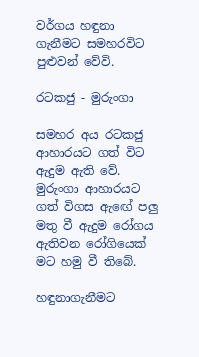වර්ගය හඳුනා ගැනීමට සමහරවිට පුළුවන් වේවි.

රටකජු - මුරුංගා

සමහර අය රටකජු ආහාරයට ගත් විට ඇදුම ඇති වේ. මුරුංගා ආහාරයට ගත් විගස ඇඟේ පලු මතු වී ඇදුම රෝගය ඇතිවන රෝගියෙක් මට හමු වී තිබේ.

හඳුනාගැනීමට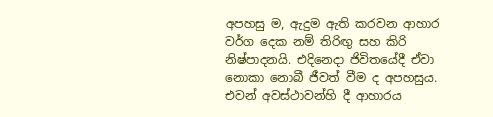අපහසු ම, ඇදුම ඇති කරවන ආහාර වර්ග දෙක නම් තිරිඟු සහ කිරි නිෂ්පාදනයි. එදිනෙදා ජිවිතයේදී ඒවා නොකා නොබී ජීවත් වීම ද අපහසුය. එවන් අවස්ථාවන්හි දී ආහාරය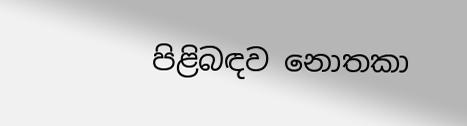පිළිබඳව නොතකා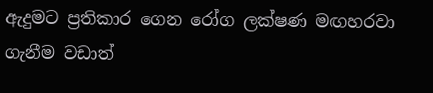ඇදුමට ප්‍රතිකාර ගෙන රෝග ලක්ෂණ මඟහරවා ගැනීම වඩාත්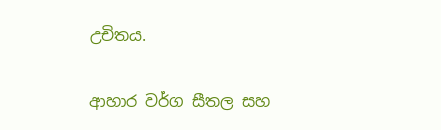උචිතය.

ආහාර වර්ග සීතල සහ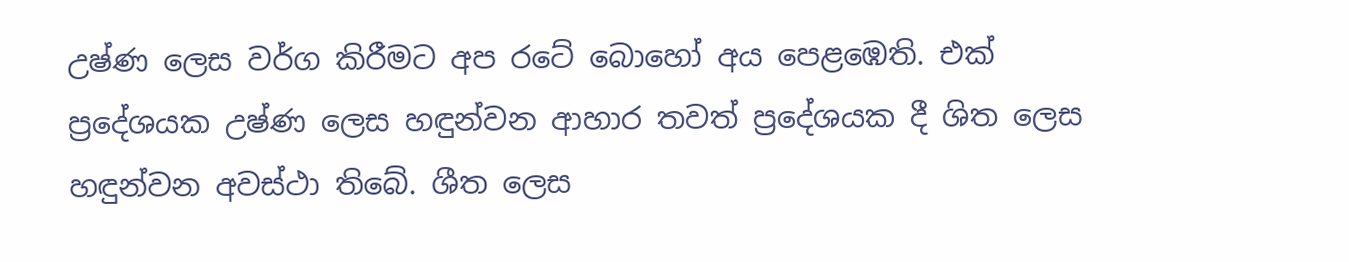උෂ්ණ ලෙස වර්ග කිරීමට අප රටේ බොහෝ අය පෙළඹෙති. එක් ප්‍රදේශයක උෂ්ණ ලෙස හඳුන්වන ආහාර තවත් ප්‍රදේශයක දී ශිත ලෙස හඳුන්වන අවස්ථා තිබේ. ශීත ලෙස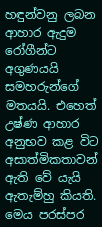හඳුන්වනු ලබන ආහාර ඇදුම රෝගීන්ට අගුණයයි සමහරුන්ගේ මතයයි. එහෙත් උෂ්ණ ආහාර අනුභව කළ විට අසාත්මිකතාවන් ඇති වේ යැයි ඇතැම්හු කියති. මෙය පරස්පර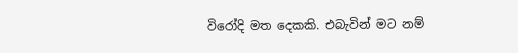විරෝදි මත දෙකකි. එබැවින් මට නම්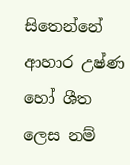සිතෙන්නේ ආහාර උෂ්ණ හෝ ශීත ලෙස නම්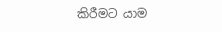කිරීමට යාම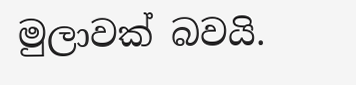මුලාවක් බවයි.